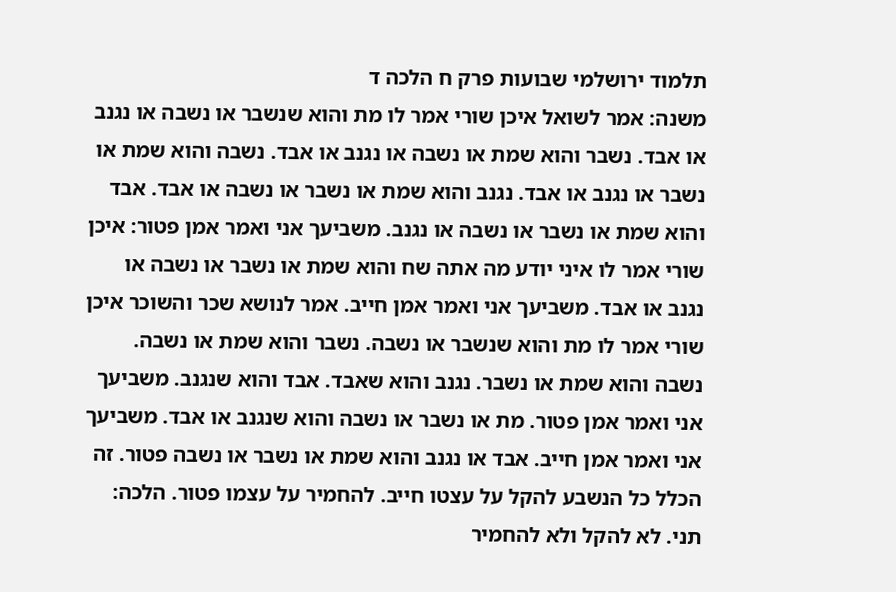תלמוד ירושלמי שבועות פרק ח הלכה ד
משנה: אמר לשואל איכן שורי אמר לו מת והוא שנשבר או נשבה או נגנב או אבד. נשבר והוא שמת או נשבה או נגנב או אבד. נשבה והוא שמת או נשבר או נגנב או אבד. נגנב והוא שמת או נשבר או נשבה או אבד. אבד והוא שמת או נשבר או נשבה או נגנב. משביעך אני ואמר אמן פטור: איכן שורי אמר לו איני יודע מה אתה שח והוא שמת או נשבר או נשבה או נגנב או אבד. משביעך אני ואמר אמן חייב. אמר לנושא שכר והשוכר איכן שורי אמר לו מת והוא שנשבר או נשבה. נשבר והוא שמת או נשבה. נשבה והוא שמת או נשבר. נגנב והוא שאבד. אבד והוא שנגנב. משביעך אני ואמר אמן פטור. מת או נשבר או נשבה והוא שנגנב או אבד. משביעך אני ואמר אמן חייב. אבד או נגנב והוא שמת או נשבר או נשבה פטור. זה הכלל כל הנשבע להקל על עצטו חייב. להחמיר על עצמו פטור. הלכה: תני. לא להקל ולא להחמיר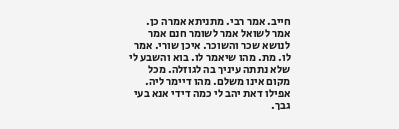חייב. אמר רבי. מתניתא אמרה כן. אמר לשואל אמר לשומר חנם אמר לנושא שכר והשוכר. איכן שורי. אמר לו. מת. מהו שיאמר לו. בוא והשבע לי שלא נתתה עיניך בה לגוזלה. מכל מקום אינו משלם. מהו דיימר ליה. אפילו דאת יהב לי כמה דידי אנא בעי גבך.